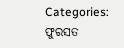Categories: ଫୁରସତ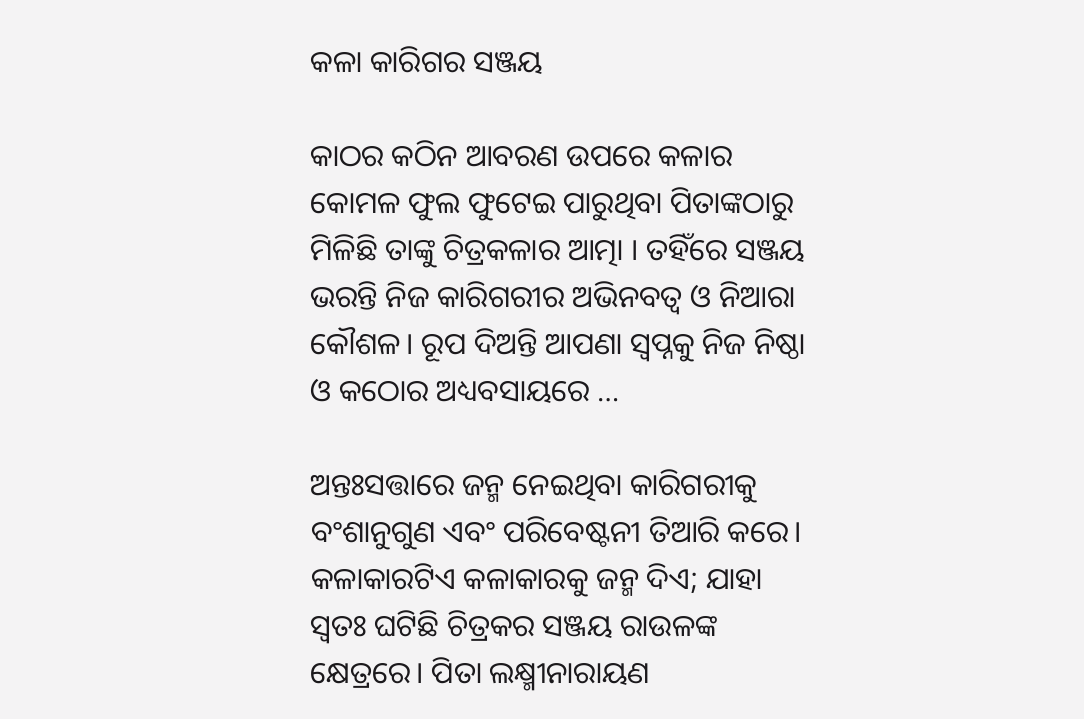କଳା କାରିଗର ସଞ୍ଜୟ

କାଠର କଠିନ ଆବରଣ ଉପରେ କଳାର କୋମଳ ଫୁଲ ଫୁଟେଇ ପାରୁଥିବା ପିତାଙ୍କଠାରୁ ମିଳିଛି ତାଙ୍କୁ ଚିତ୍ରକଳାର ଆତ୍ମା । ତହିଁରେ ସଞ୍ଜୟ ଭରନ୍ତି ନିଜ କାରିଗରୀର ଅଭିନବତ୍ୱ ଓ ନିଆରା କୌଶଳ। ରୂପ ଦିଅନ୍ତି ଆପଣା ସ୍ବପ୍ନକୁ ନିଜ ନିଷ୍ଠା ଓ କଠୋର ଅଧ୍ୟବସାୟରେ …

ଅନ୍ତଃସତ୍ତାରେ ଜନ୍ମ ନେଇଥିବା କାରିଗରୀକୁ ବଂଶାନୁଗୁଣ ଏବଂ ପରିବେଷ୍ଟନୀ ତିଆରି କରେ। କଳାକାରଟିଏ କଳାକାରକୁ ଜନ୍ମ ଦିଏ; ଯାହା ସ୍ବତଃ ଘଟିଛି ଚିତ୍ରକର ସଞ୍ଜୟ ରାଉଳଙ୍କ କ୍ଷେତ୍ରରେ। ପିତା ଲକ୍ଷ୍ମୀନାରାୟଣ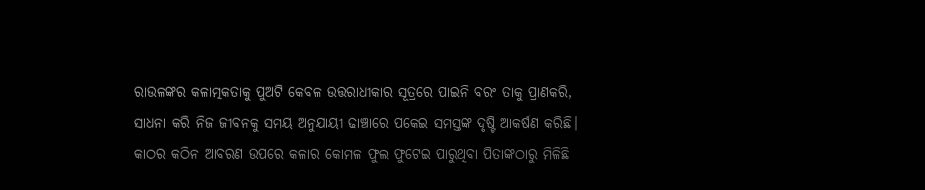ରାଉଳଙ୍କର କଳାତ୍ମକତାକୁ ପୁଅଟି କେବଳ ଉତ୍ତରାଧୀକାର ସୂତ୍ରରେ ପାଇନି ବରଂ ତାକୁ ପ୍ରାଣକରି, ସାଧନା କରି ନିଜ ଜୀବନକୁ ସମୟ ଅନୁଯାୟୀ ଢାଞ୍ଚାରେ ପକେଇ ସମସ୍ତଙ୍କ ଦୃଷ୍ଟି ଆକର୍ଷଣ କରିଛି। କାଠର କଠିନ ଆବରଣ ଉପରେ କଳାର କୋମଳ ଫୁଲ ଫୁଟେଇ ପାରୁଥିବା ପିତାଙ୍କଠାରୁ ମିଳିଛି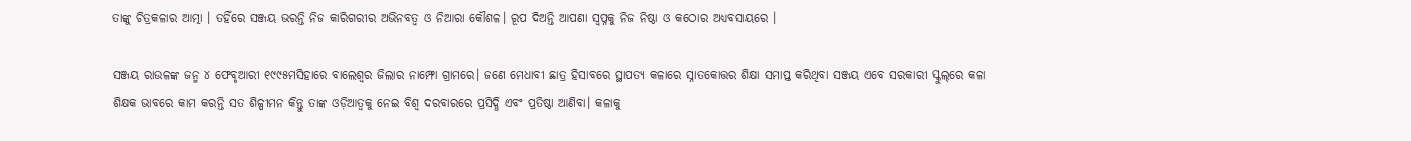ତାଙ୍କୁ ଚିତ୍ରକଳାର ଆତ୍ମା । ତହିଁରେ ସଞ୍ଜୟ ଭରନ୍ତି ନିଜ କାରିଗରୀର ଅଭିନବତ୍ୱ ଓ ନିଆରା କୌଶଳ। ରୂପ ଦିଅନ୍ତି ଆପଣା ସ୍ବପ୍ନକୁ ନିଜ ନିଷ୍ଠା ଓ କଠୋର ଅଧ୍ୟବସାୟରେ ।

ସଞ୍ଜୟ ରାଉଳଙ୍କ ଜନ୍ମ ୪ ଫେବୃଆରୀ ୧୯୯୫ମସିହାରେ ବାଲେଶ୍ୱର ଜିଲାର ନାମ୍ଫୋ ଗ୍ରାମରେ। ଜଣେ ମେଧାବୀ ଛାତ୍ର ହିସାବରେ ସ୍ଥାପତ୍ୟ କଳାରେ ସ୍ନାତକୋତ୍ତର ଶିକ୍ଷା ସମାପ୍ତ କରିଥିବା ସଞ୍ଜୟ ଏବେ ସରକାରୀ ସ୍କୁଲ୍‌ରେ କଳା ଶିକ୍ଷକ ଭାବରେ କାମ କରନ୍ତି ସତ ଶିଳ୍ପୀମନ କିନ୍ତୁ ତାଙ୍କ ଓଡ଼ିଆତ୍ୱକୁ ନେଇ ବିଶ୍ୱ ଦରବାରରେ ପ୍ରସିଦ୍ଧି ଏବଂ ପ୍ରତିଷ୍ଠା ଆଣିବା। କଳାକୁ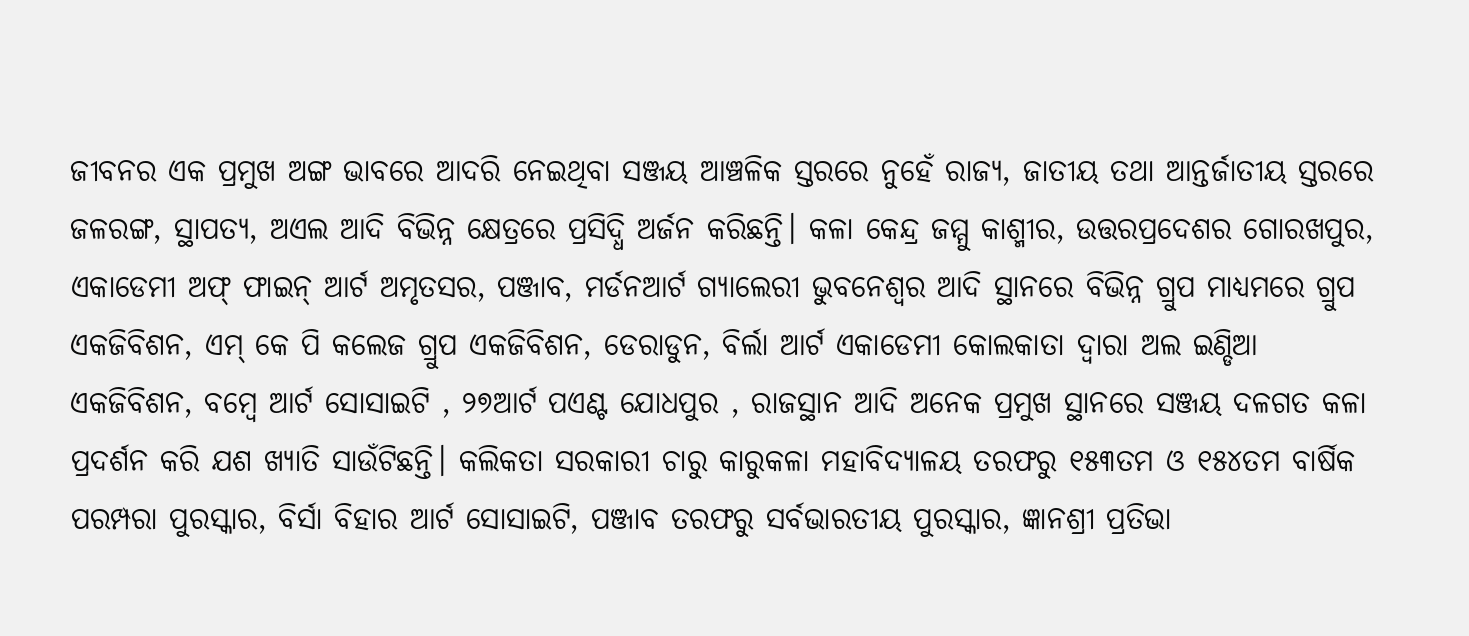ଜୀବନର ଏକ ପ୍ରମୁଖ ଅଙ୍ଗ ଭାବରେ ଆଦରି ନେଇଥିବା ସଞ୍ଜୟ ଆଞ୍ଚଳିକ ସ୍ତରରେ ନୁହେଁ ରାଜ୍ୟ, ଜାତୀୟ ତଥା ଆନ୍ତର୍ଜାତୀୟ ସ୍ତରରେ ଜଳରଙ୍ଗ, ସ୍ଥାପତ୍ୟ, ଅଏଲ ଆଦି ବିଭିନ୍ନ କ୍ଷେତ୍ରରେ ପ୍ରସିଦ୍ଧି ଅର୍ଜନ କରିଛନ୍ତି। କଳା କେନ୍ଦ୍ର ଜମ୍ମୁ କାଶ୍ମୀର, ଉତ୍ତରପ୍ରଦେଶର ଗୋରଖପୁର, ଏକାଡେମୀ ଅଫ୍‌ ଫାଇନ୍‌ ଆର୍ଟ ଅମୃତସର, ପଞ୍ଜାବ, ମର୍ଡନଆର୍ଟ ଗ୍ୟାଲେରୀ ଭୁବନେଶ୍ୱର ଆଦି ସ୍ଥାନରେ ବିଭିନ୍ନ ଗ୍ରୁପ ମାଧ୍ୟମରେ ଗ୍ରୁପ ଏକଜିବିଶନ, ଏମ୍‌ କେ ପି କଲେଜ ଗ୍ରୁପ ଏକଜିବିଶନ, ଡେରାଡୁନ, ବିର୍ଲା ଆର୍ଟ ଏକାଡେମୀ କୋଲକାତା ଦ୍ୱାରା ଅଲ ଇଣ୍ଡିଆ ଏକଜିବିଶନ, ବମ୍ବେ ଆର୍ଟ ସୋସାଇଟି , ୨୭ଆର୍ଟ ପଏଣ୍ଟ ଯୋଧପୁର , ରାଜସ୍ଥାନ ଆଦି ଅନେକ ପ୍ରମୁଖ ସ୍ଥାନରେ ସଞ୍ଜୟ ଦଳଗତ କଳା ପ୍ରଦର୍ଶନ କରି ଯଶ ଖ୍ୟାତି ସାଉଁଟିଛନ୍ତି। କଲିକତା ସରକାରୀ ଚାରୁ କାରୁକଳା ମହାବିଦ୍ୟାଳୟ ତରଫରୁ ୧୫୩ତମ ଓ ୧୫୪ତମ ବାର୍ଷିକ ପରମ୍ପରା ପୁରସ୍କାର, ବିର୍ସା ବିହାର ଆର୍ଟ ସୋସାଇଟି, ପଞ୍ଜାବ ତରଫରୁ ସର୍ବଭାରତୀୟ ପୁରସ୍କାର, ଜ୍ଞାନଶ୍ରୀ ପ୍ରତିଭା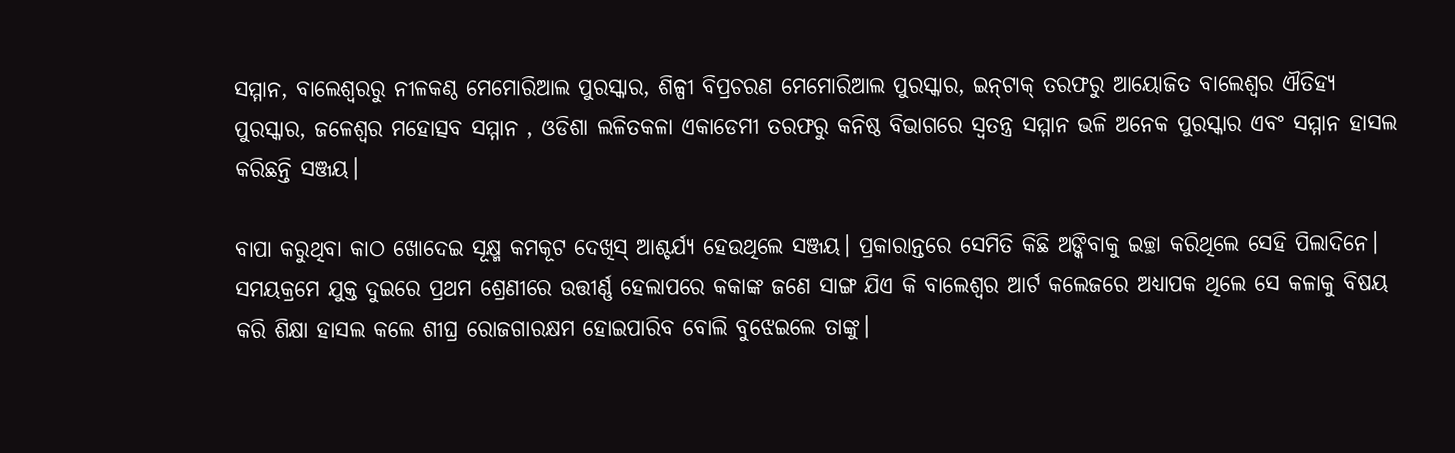ସମ୍ମାନ, ବାଲେଶ୍ୱରରୁ ନୀଳକଣ୍ଠ ମେମୋରିଆଲ ପୁରସ୍କାର, ଶିଳ୍ପୀ ବିପ୍ରଚରଣ ମେମୋରିଆଲ ପୁରସ୍କାର, ଇନ୍‌ଟାକ୍‌ ତରଫରୁ ଆୟୋଜିତ ବାଲେଶ୍ୱର ଐତିହ୍ୟ ପୁରସ୍କାର, ଜଳେଶ୍ବର ମହୋତ୍ସବ ସମ୍ମାନ , ଓଡିଶା ଲଳିତକଳା ଏକାଡେମୀ ତରଫରୁ କନିଷ୍ଠ ବିଭାଗରେ ସ୍ବତନ୍ତ୍ର ସମ୍ମାନ ଭଳି ଅନେକ ପୁରସ୍କାର ଏବଂ ସମ୍ମାନ ହାସଲ କରିଛନ୍ତି ସଞ୍ଜୟ।

ବାପା କରୁଥିବା କାଠ ଖୋଦେଇ ସୂକ୍ଷ୍ମ କମକୂଟ ଦେଖିସ୍‌ ଆଶ୍ଚର୍ଯ୍ୟ ହେଉଥିଲେ ସଞ୍ଜୟ। ପ୍ରକାରାନ୍ତରେ ସେମିତି କିଛି ଅଙ୍କିବାକୁ ଇଚ୍ଛା କରିଥିଲେ ସେହି ପିଲାଦିନେ। ସମୟକ୍ରମେ ଯୁକ୍ତ ଦୁଇରେ ପ୍ରଥମ ଶ୍ରେଣୀରେ ଉତ୍ତୀର୍ଣ୍ଣ ହେଲାପରେ କକାଙ୍କ ଜଣେ ସାଙ୍ଗ ଯିଏ କି ବାଲେଶ୍ୱର ଆର୍ଟ କଲେଜରେ ଅଧ୍ୟାପକ ଥିଲେ ସେ କଳାକୁ ବିଷୟ କରି ଶିକ୍ଷା ହାସଲ କଲେ ଶୀଘ୍ର ରୋଜଗାରକ୍ଷମ ହୋଇପାରିବ ବୋଲି ବୁଝେଇଲେ ତାଙ୍କୁ।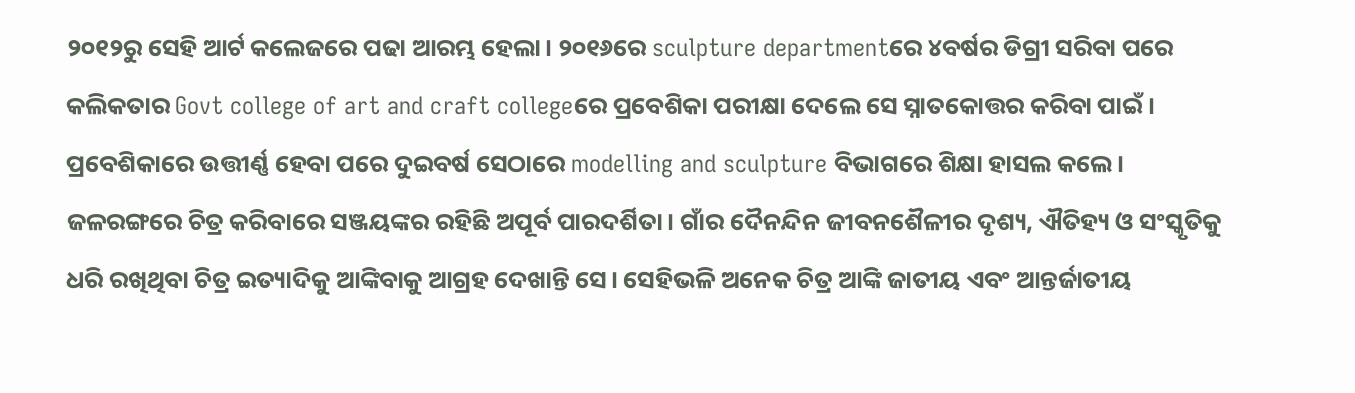୨୦୧୨ରୁ ସେହି ଆର୍ଟ କଲେଜରେ ପଢା ଆରମ୍ଭ ହେଲା। ୨୦୧୬ରେ sculpture departmentରେ ୪ବର୍ଷର ଡିଗ୍ରୀ ସରିବା ପରେ କଲିକତାର Govt college of art and craft collegeରେ ପ୍ରବେଶିକା ପରୀକ୍ଷା ଦେଲେ ସେ ସ୍ନାତକୋତ୍ତର କରିବା ପାଇଁ। ପ୍ରବେଶିକାରେ ଉତ୍ତୀର୍ଣ୍ଣ ହେବା ପରେ ଦୁଇବର୍ଷ ସେଠାରେ modelling and sculpture ବିଭାଗରେ ଶିକ୍ଷା ହାସଲ କଲେ। ଜଳରଙ୍ଗରେ ଚିତ୍ର କରିବାରେ ସଞ୍ଜୟଙ୍କର ରହିଛି ଅପୂର୍ବ ପାରଦର୍ଶିତା। ଗାଁର ଦୈନନ୍ଦିନ ଜୀବନଶୈଳୀର ଦୃଶ୍ୟ, ଐତିହ୍ୟ ଓ ସଂସ୍କୃତିକୁ ଧରି ରଖିଥିବା ଚିତ୍ର ଇତ୍ୟାଦିକୁ ଆଙ୍କିବାକୁ ଆଗ୍ରହ ଦେଖାନ୍ତି ସେ। ସେହିଭଳି ଅନେକ ଚିତ୍ର ଆଙ୍କି ଜାତୀୟ ଏବଂ ଆନ୍ତର୍ଜାତୀୟ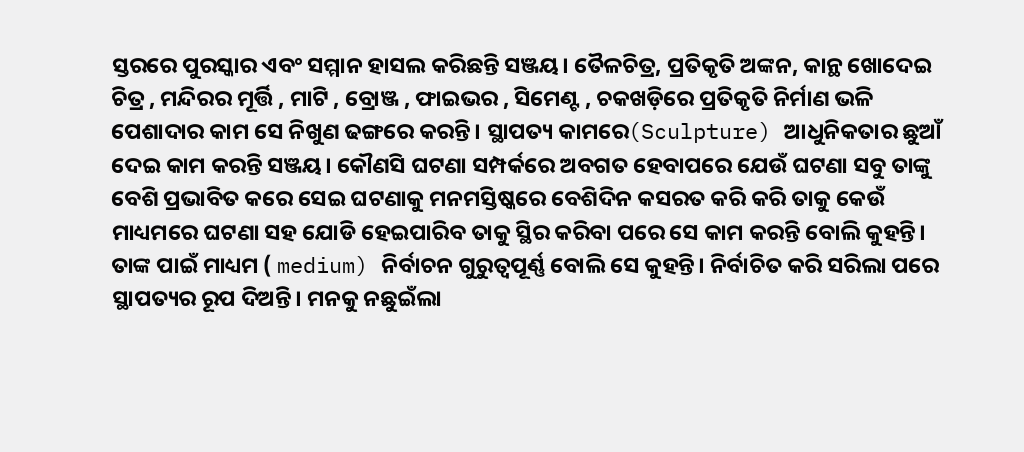ସ୍ତରରେ ପୁରସ୍କାର ଏବଂ ସମ୍ମାନ ହାସଲ କରିଛନ୍ତି ସଞ୍ଜୟ। ତୈଳଚିତ୍ର, ପ୍ରତିକୃତି ଅଙ୍କନ, କାନ୍ଥ ଖୋଦେଇ ଚିତ୍ର , ମନ୍ଦିରର ମୂର୍ତ୍ତି , ମାଟି , ବ୍ରୋଞ୍ଜ , ଫାଇଭର , ସିମେଣ୍ଟ , ଚକଖଡ଼ିରେ ପ୍ରତିକୃତି ନିର୍ମାଣ ଭଳି ପେଶାଦାର କାମ ସେ ନିଖୁଣ ଢଙ୍ଗରେ କରନ୍ତି। ସ୍ଥାପତ୍ୟ କାମରେ(Sculpture) ଆଧୁନିକତାର ଛୁଆଁ ଦେଇ କାମ କରନ୍ତି ସଞ୍ଜୟ। କୌଣସି ଘଟଣା ସମ୍ପର୍କରେ ଅବଗତ ହେବାପରେ ଯେଉଁ ଘଟଣା ସବୁ ତାଙ୍କୁ ବେଶି ପ୍ରଭାବିତ କରେ ସେଇ ଘଟଣାକୁ ମନମସ୍ତିଷ୍କରେ ବେଶିଦିନ କସରତ କରି କରି ତାକୁ କେଉଁ ମାଧ୍ୟମରେ ଘଟଣା ସହ ଯୋଡି ହେଇପାରିବ ତାକୁ ସ୍ଥିର କରିବା ପରେ ସେ କାମ କରନ୍ତି ବୋଲି କୁହନ୍ତି। ତାଙ୍କ ପାଇଁ ମାଧ୍ୟମ ( medium) ନିର୍ବାଚନ ଗୁରୁତ୍ୱପୂର୍ଣ୍ଣ ବୋଲି ସେ କୁହନ୍ତି। ନିର୍ବାଚିତ କରି ସରିଲା ପରେ ସ୍ଥାପତ୍ୟର ରୂପ ଦିଅନ୍ତି। ମନକୁ ନଛୁଇଁଲା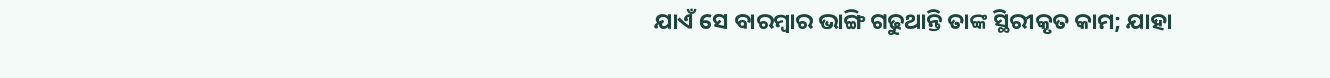ଯାଏଁ ସେ ବାରମ୍ବାର ଭାଙ୍ଗି ଗଢୁଥାନ୍ତି ତାଙ୍କ ସ୍ଥିରୀକୃତ କାମ; ଯାହା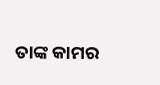ତାଙ୍କ କାମର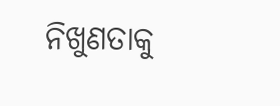ନିଖୁଣତାକୁ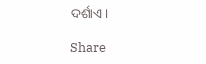ଦର୍ଶାଏ।

Share